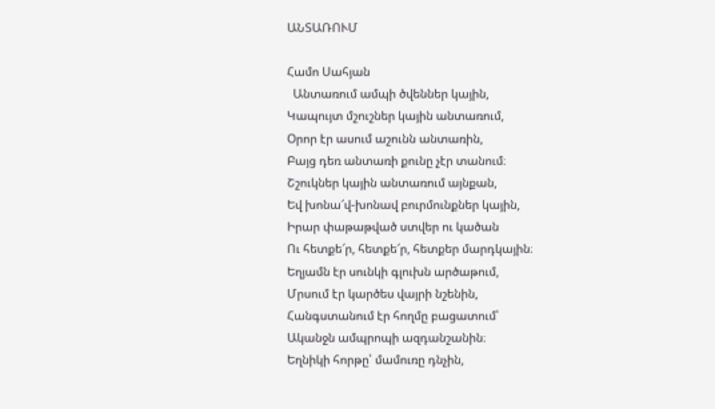ԱՆՏԱՌՈՒՄ

Համո Սահյան
  Անտառում ամպի ծվեններ կային,
Կապույտ մշուշներ կային անտառում,
Օրոր էր ասում աշունն անտառին,
Բայց դեռ անտառի քունը չէր տանում։
Շշուկներ կային անտառում այնքան,
Եվ խոնա՜վ-խոնավ բուրմունքներ կային,
Իրար փաթաթված ստվեր ու կածան
Ու հետքե՜ր, հետքե՜ր, հետքեր մարդկային։
Եղյամն էր սունկի գլուխն արծաթում,
Մրսում էր կարծես վայրի նշենին,
Հանգստանում էր հողմը բացատում՝
Ականջն ամպրոպի ազդանշանին։
Եղնիկի հորթը՝ մամուռը դնչին,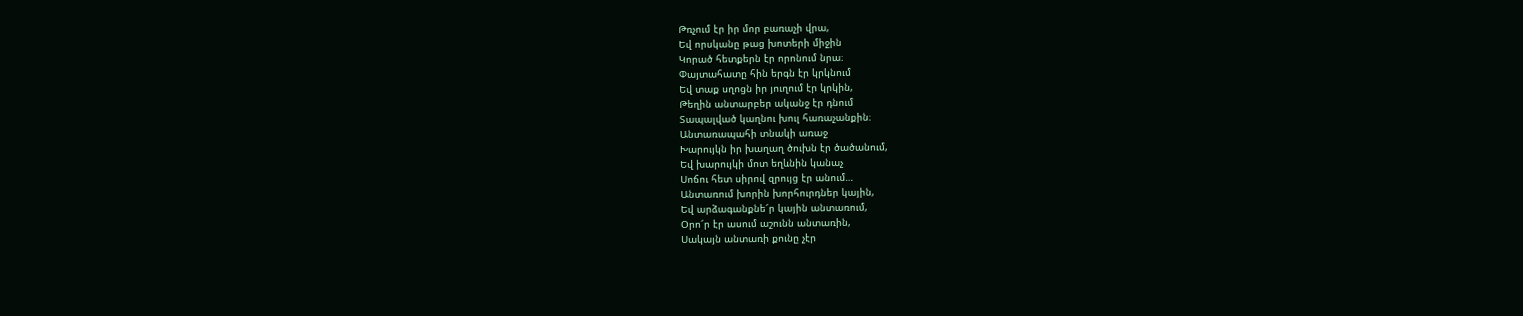Թռչում էր իր մոր բառաչի վրա,
Եվ որսկանը թաց խոտերի միջին
Կորած հետքերն էր որոնում նրա։
Փայտահատը հին երգն էր կրկնում
Եվ տաք սղոցն իր յուղում էր կրկին,
Թեղին անտարբեր ականջ էր դնում
Տապալված կաղնու խուլ հառաչանքին։
Անտառապահի տնակի առաջ
Խարույկն իր խաղաղ ծուխն էր ծածանում,
Եվ խարույկի մոտ եղևնին կանաչ
Սոճու հետ սիրով զրույց էր անում…
Անտառում խորին խորհուրդներ կային,
Եվ արձագանքնե՜ր կային անտառում,
Օրո՜ր էր ասում աշունն անտառին,
Սակայն անտառի քունը չէր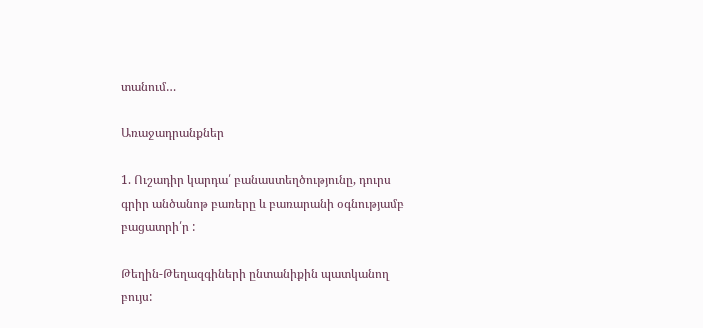տանում…

Առաջադրանքներ

1. Ուշադիր կարդա՛ բանաստեղծությունը, դուրս գրիր անծանոթ բառերը և բառարանի օգնությամբ բացատրի՛ր :

Թեղին-Թեղազգիների ընտանիքին պատկանող բույս: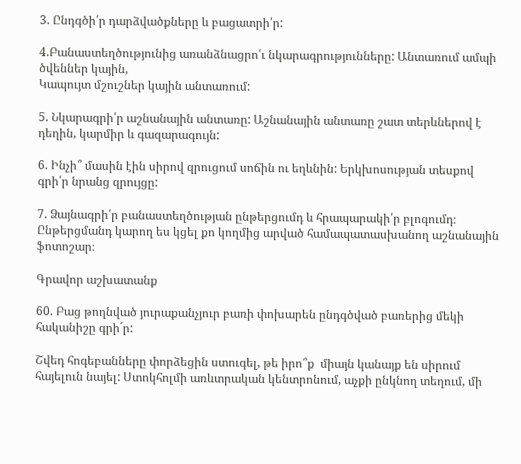3. Ընդգծի՛ր դարձվածքները և բացատրի՛ր:

4.Բանաստեղծությունից առանձնացրո՛ւ նկարագրությունները: Անտառում ամպի ծվեններ կային,
Կապույտ մշուշներ կային անտառում:

5. Նկարագրի՛ր աշնանային անտառը: Աշնանային անտառը շատ տերևներով է դեղին, կարմիր և գազարագույն:

6. Ինչի՞ մասին էին սիրով զրուցում սոճին ու եղևնին: Երկխոսության տեսքով գրի՛ր նրանց զրույցը:

7. Ձայնագրի՛ր բանաստեղծության ընթերցումդ և հրապարակի՛ր բլոգումդ։ Ընթերցմանդ կարող ես կցել քո կողմից արված համապատասխանող աշնանային ֆոտոշար։

Գրավոր աշխատանք

60. Բաց թողնված յուրաքանչյուր բառի փոխարեն ընդգծված բառերից մեկի հականիշը գրի´ր:

Շվեդ հոգեբանները փորձեցին ստուգել, թե իրո՞ք  միայն կանայք են սիրում հայելուն նայել: Ստոկհոլմի առևտրական կենտրոնում, աչքի ընկնող տեղում, մի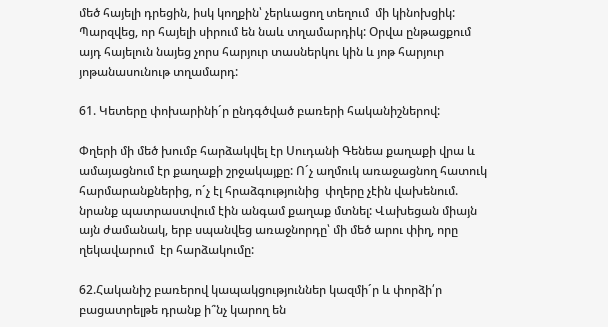մեծ հայելի դրեցին, իսկ կողքին՝ չերևացող տեղում  մի կինոխցիկ: Պարզվեց, որ հայելի սիրում են նաև տղամարդիկ: Օրվա ընթացքում այդ հայելուն նայեց չորս հարյուր տասներկու կին և յոթ հարյուր յոթանասունութ տղամարդ:

61. Կետերը փոխարինի´ր ընդգծված բառերի հականիշներով:

Փղերի մի մեծ խումբ հարձակվել էր Սուդանի Գենեա քաղաքի վրա և ամայացնում էր քաղաքի շրջակայքը: Ո´չ աղմուկ առաջացնող հատուկ հարմարանքներից, ո´չ էլ հրաձգությունից  փղերը չէին վախենում. նրանք պատրաստվում էին անգամ քաղաք մտնել: Վախեցան միայն այն ժամանակ, երբ սպանվեց առաջնորդը՝ մի մեծ արու փիղ, որը ղեկավարում  էր հարձակումը:

62.Հականիշ բառերով կապակցություններ կազմի´ր և փորձի՛ր բացատրելթե դրանք ի՞նչ կարող են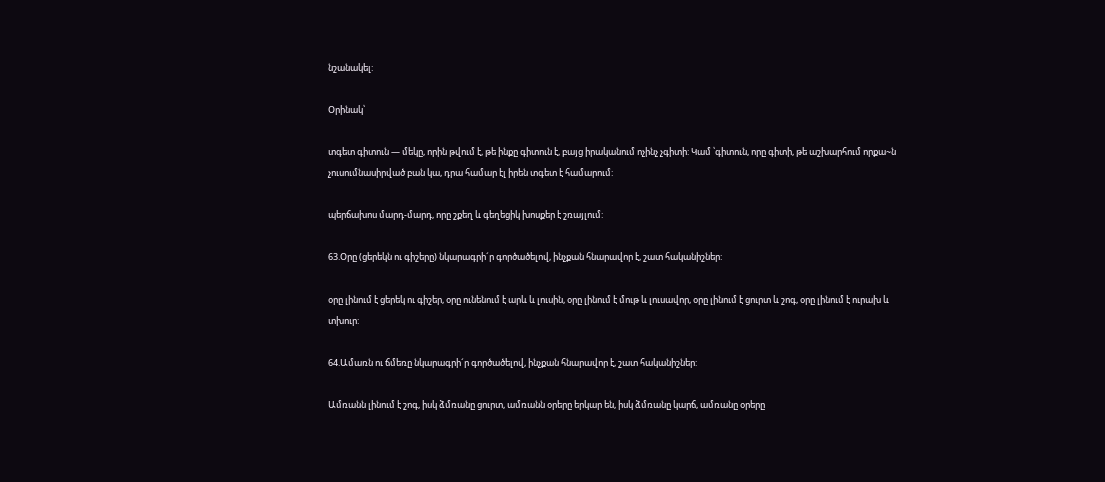նշանակել:

Օրինակ՝

տգետ գիտուն — մեկը, որին թվում է, թե ինքը գիտուն է, բայց իրականում ոչինչ չգիտի: Կամ ՝գիտուն, որը գիտի, թե աշխարհում որքա~ն չուսումնասիրված բան կա, դրա համար էլ իրեն տգետ է համարում:

պերճախոս մարդ-մարդ, որը շքեղ և գեղեցիկ խոսքեր է շռայլում:

63.Օրը (ցերեկն ու գիշերը) նկարագրի´ր գործածելով, ինչքան հնարավոր է, շատ հականիշներ:

օրը լինում է ցերեկ ու գիշեր, օրը ունենում է արև և լուսին, օրը լինում է մութ և լուսավոր, օրը լինում է ցուրտ և շոգ, օրը լինում է ուրախ և տխուր:

64.Ամառն ու ճմեռը նկարագրի´ր գործածելով, ինչքան հնարավոր է, շատ հականիշներ:

Ամռանն լինում է շոգ, իսկ ձմռանը ցուրտ, ամռանն օրերը երկար են, իսկ ձմռանը կարճ, ամռանը օրերը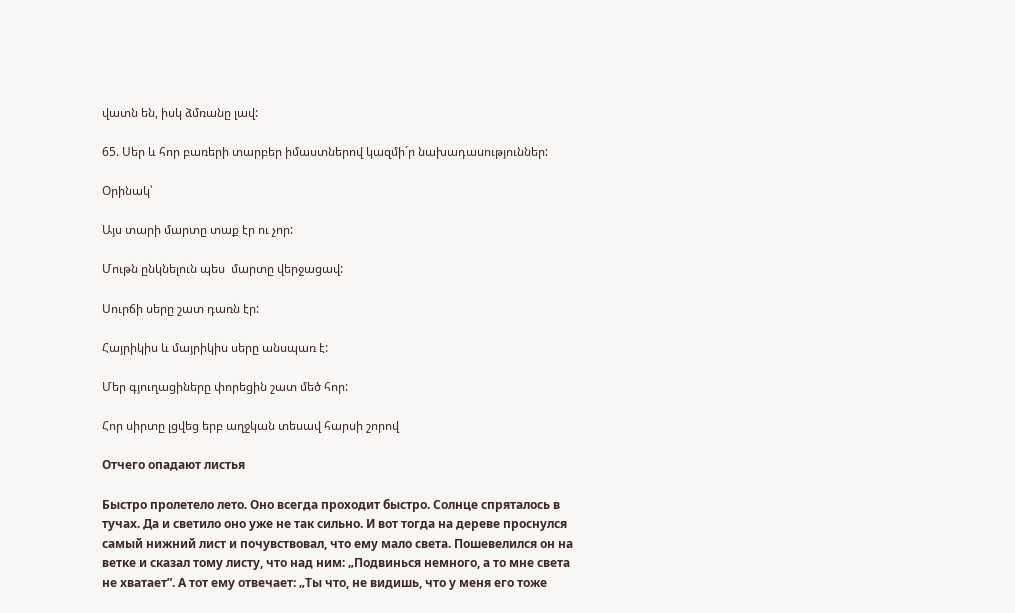վատն են, իսկ ձմռանը լավ:

65. Սեր և հոր բառերի տարբեր իմաստներով կազմի´ր նախադասություններ:

Օրինակ՝

Այս տարի մարտը տաք էր ու չոր:

Մութն ընկնելուն պես  մարտը վերջացավ:

Սուրճի սերը շատ դառն էր:

Հայրիկիս և մայրիկիս սերը անսպառ է:

Մեր գյուղացիները փորեցին շատ մեծ հոր:

Հոր սիրտը լցվեց երբ աղջկան տեսավ հարսի շորով

Отчего опадают листья

Быстро пролетело лето. Оно всегда проходит быстро. Солнце спряталось в тучах. Да и светило оно уже не так сильно. И вот тогда на дереве проснулся самый нижний лист и почувствовал, что ему мало света. Пошевелился он на ветке и сказал тому листу, что над ним: „Подвинься немного, а то мне света не хватает”. А тот ему отвечает: „Ты что, не видишь, что у меня его тоже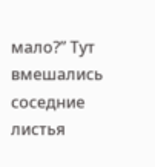мало?” Тут вмешались соседние листья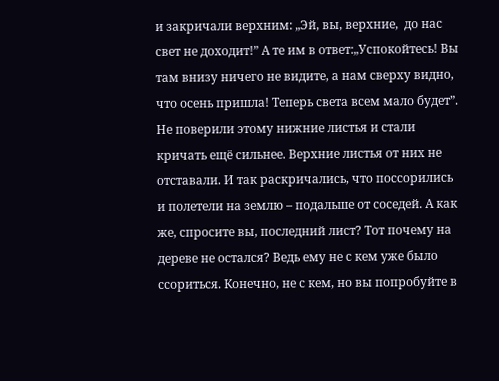и закричали верхним: „Эй, вы, верхние,  до нас свет не доходит!” А те им в ответ:„Успокойтесь! Вы там внизу ничего не видите, а нам сверху видно, что осень пришла! Теперь света всем мало будет”. Не поверили этому нижние листья и стали кричать ещё сильнее. Верхние листья от них не отставали. И так раскричались, что поссорились и полетели на землю – подальше от соседей. А как же, спросите вы, последний лист? Тот почему на дереве не остался? Ведь ему не с кем уже было ссориться. Конечно, не с кем, но вы попробуйте в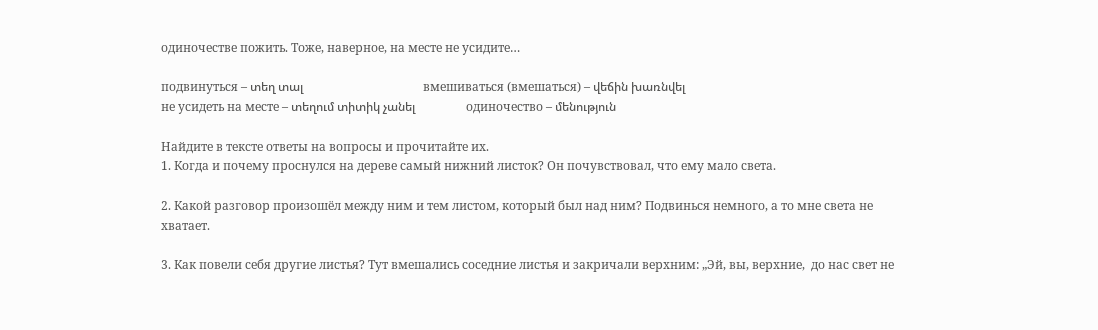одиночестве пожить. Тоже, наверное, на месте не усидите…

подвинуться – տեղ տալ                                        вмешиваться (вмешаться) – վեճին խառնվել
не усидеть на месте – տեղում տիտիկ չանել                 одиночество – մենություն

Найдите в тексте ответы на вопросы и прочитайте их.
1. Когда и почему проснулся на дереве самый нижний листок? Он почувствовал, что ему мало света.

2. Какой разговор произошёл между ним и тем листом, который был над ним? Подвинься немного, а то мне света не хватает.

3. Как повели себя другие листья? Тут вмешались соседние листья и закричали верхним: „Эй, вы, верхние,  до нас свет не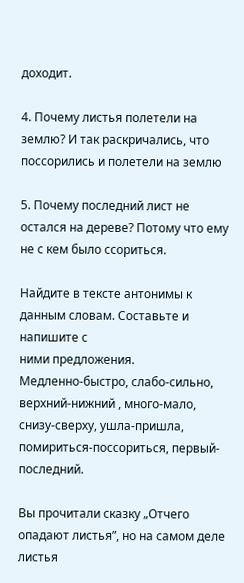доходит.

4. Почему листья полетели на землю? И так раскричались, что поссорились и полетели на землю

5. Почему последний лист не остался на дереве? Потому что ему не с кем было ссориться.

Найдите в тексте антонимы к данным словам. Составьте и напишите с
ними предложения.
Медленно-быстро, слабо-сильно, верхний-нижний , много-мало, снизу-сверху, ушла-пришла, помириться-поссориться, первый-последний.

Вы прочитали сказку „Отчего опадают листья”, но на самом деле листья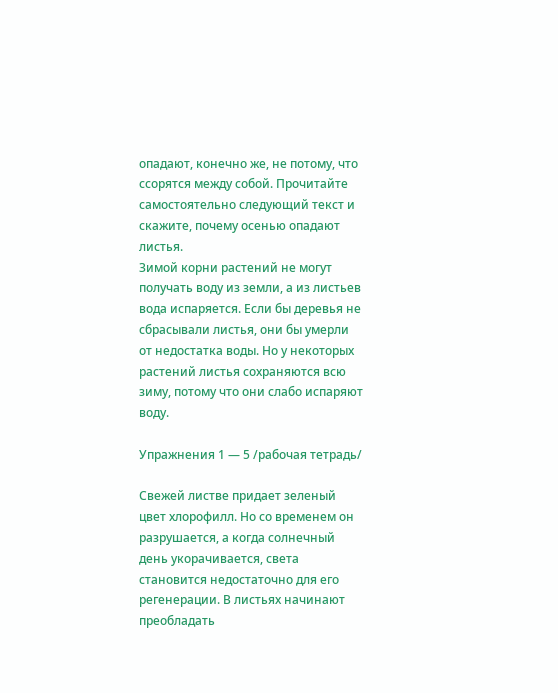опадают, конечно же, не потому, что ссорятся между собой. Прочитайте
самостоятельно следующий текст и скажите, почему осенью опадают
листья.
Зимой корни растений не могут получать воду из земли, а из листьев вода испаряется. Если бы деревья не сбрасывали листья, они бы умерли от недостатка воды. Но у некоторых растений листья сохраняются всю зиму, потому что они слабо испаряют воду.

Упражнения 1 — 5 /рабочая тетрадь/

Свежей листве придает зеленый цвет хлорофилл. Но со временем он разрушается, а когда солнечный день укорачивается, света становится недостаточно для его регенерации. В листьях начинают преобладать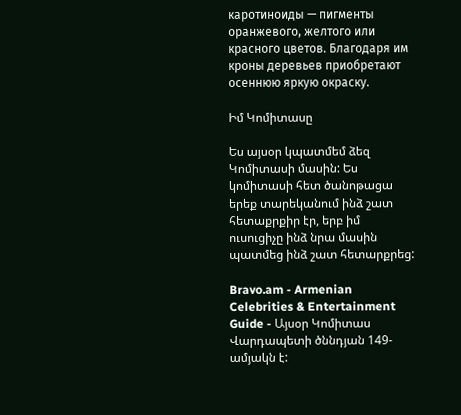каротиноиды — пигменты оранжевого, желтого или красного цветов. Благодаря им кроны деревьев приобретают осеннюю яркую окраску.

Իմ Կոմիտասը

Ես այսօր կպատմեմ ձեզ Կոմիտասի մասին: Ես կոմիտասի հետ ծանոթացա երեք տարեկանում ինձ շատ հետաքրքիր էր, երբ իմ ուսուցիչը ինձ նրա մասին պատմեց ինձ շատ հետարքրեց:

Bravo.am - Armenian Celebrities & Entertainment Guide - Այսօր Կոմիտաս  Վարդապետի ծննդյան 149-ամյակն է: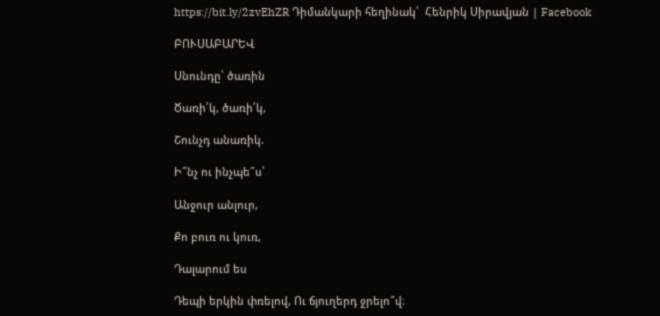https://bit.ly/2zvEhZR Դիմանկարի հեղինակ՝  Հենրիկ Սիրավյան | Facebook

ԲՈՒՍԱԲԱՐԵՎ

Սնունդը՝ ծառին

Ծառի՛կ, ծառի՛կ,

Շունչդ անառիկ.

Ի՞նչ ու ինչպե՞ս՝

Անջուր անլուր,

Քո բուռ ու կուռ,

Դալարում ես

Դեպի երկին փռելով, Ու ճյուղերդ ջրելո՞վ։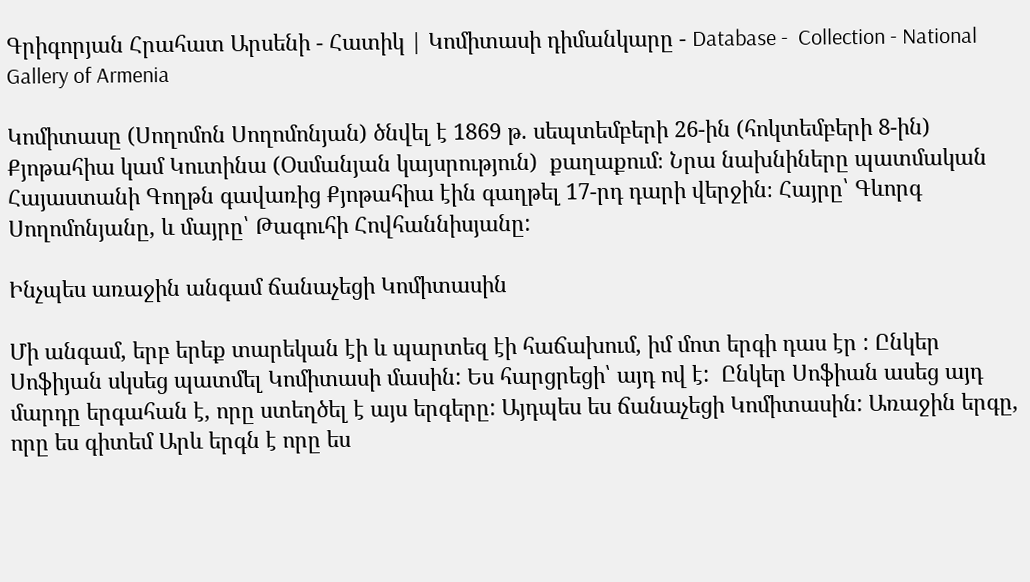Գրիգորյան Հրահատ Արսենի - Հատիկ | Կոմիտասի դիմանկարը - Database -  Collection - National Gallery of Armenia

Կոմիտասը (Սողոմոն Սողոմոնյան) ծնվել է 1869 թ. սեպտեմբերի 26-ին (հոկտեմբերի 8-ին) Քյոթահիա կամ Կուտինա (Օսմանյան կայսրություն)  քաղաքում։ Նրա նախնիները պատմական Հայաստանի Գողթն գավառից Քյոթահիա էին գաղթել 17-րդ դարի վերջին։ Հայրը՝ Գևորգ Սողոմոնյանը, և մայրը՝ Թագուհի Հովհաննիսյանը:

Ինչպես առաջին անգամ ճանաչեցի Կոմիտասին

Մի անգամ, երբ երեք տարեկան էի և պարտեզ էի հաճախում, իմ մոտ երգի դաս էր : Ընկեր Սոֆիյան սկսեց պատմել Կոմիտասի մասին: Ես հարցրեցի՝ այդ ով է:  Ընկեր Սոֆիան ասեց այդ մարդը երգահան է, որը ստեղծել է այս երգերը: Այդպես ես ճանաչեցի Կոմիտասին: Առաջին երգը, որը ես գիտեմ Արև երգն է որը ես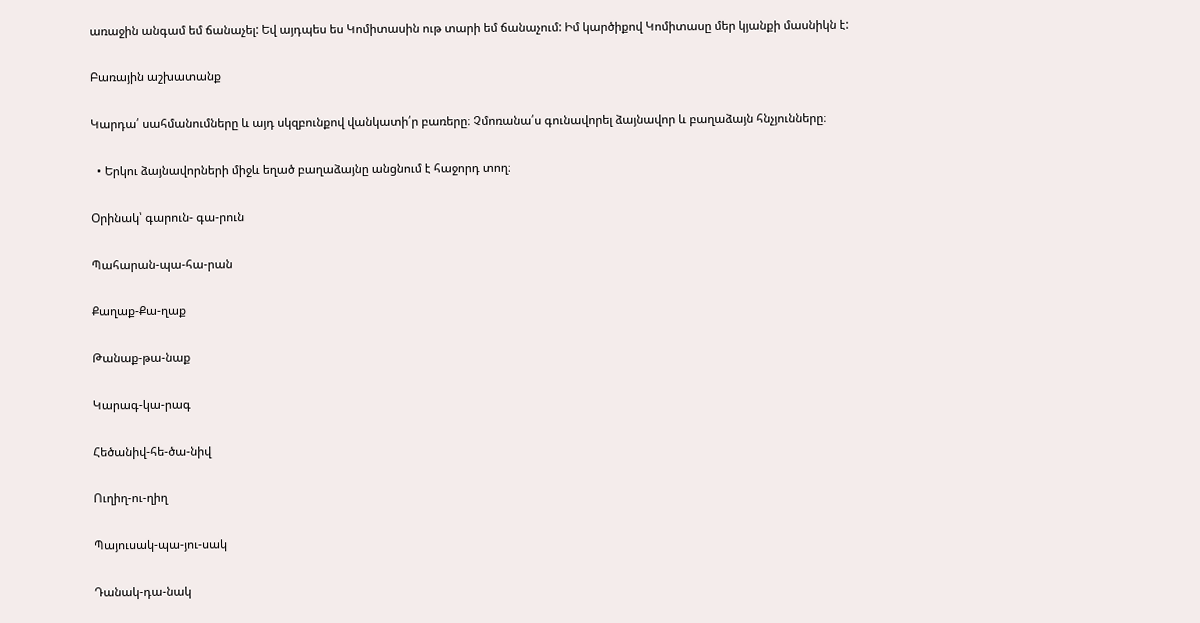առաջին անգամ եմ ճանաչել: Եվ այդպես ես Կոմիտասին ութ տարի եմ ճանաչում: Իմ կարծիքով Կոմիտասը մեր կյանքի մասնիկն է:

Բառային աշխատանք

Կարդա՛ սահմանումները և այդ սկզբունքով վանկատի՛ր բառերը։ Չմոռանա՛ս գունավորել ձայնավոր և բաղաձայն հնչյունները։

  • Երկու ձայնավորների միջև եղած բաղաձայնը անցնում է հաջորդ տող։

Օրինակ՝ գարուն- գա-րուն

Պահարան-պա-հա-րան

Քաղաք-Քա-ղաք

Թանաք-թա-նաք

Կարագ-կա-րագ

Հեծանիվ-հե-ծա-նիվ

Ուղիղ-ու-ղիղ

Պայուսակ-պա-յու-սակ

Դանակ-դա-նակ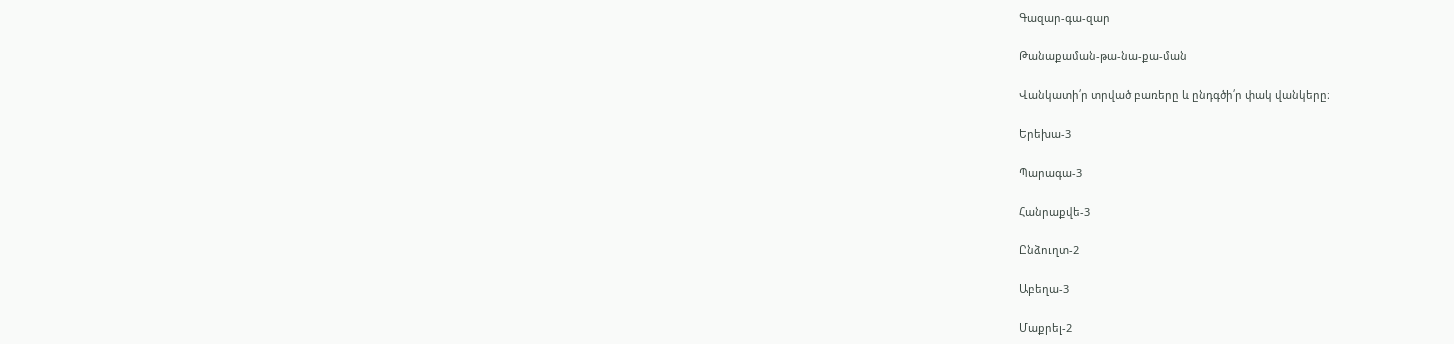Գազար-գա-զար

Թանաքաման-թա-նա-քա-ման

Վանկատի՛ր տրված բառերը և ընդգծի՛ր փակ վանկերը։

Երեխա-3

Պարագա-3

Հանրաքվե-3

Ընձուղտ-2

Աբեղա-3

Մաքրել-2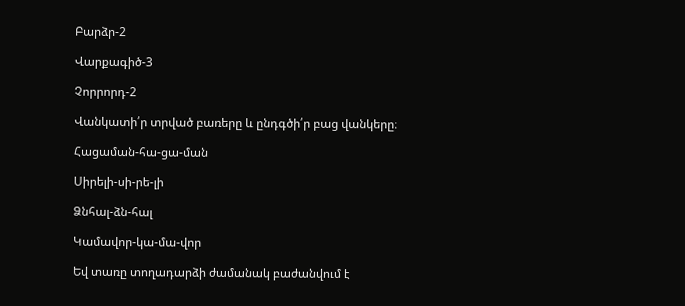Բարձր-2

Վարքագիծ-3

Չորրորդ-2

Վանկատի՛ր տրված բառերը և ընդգծի՛ր բաց վանկերը։

Հացաման-հա-ցա-ման

Սիրելի-սի-րե-լի

Ձնհալ-ձն-հալ

Կամավոր-կա-մա-վոր

Եվ տառը տողադարձի ժամանակ բաժանվում է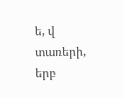ե, վ տառերի, երբ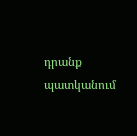դրանք պատկանում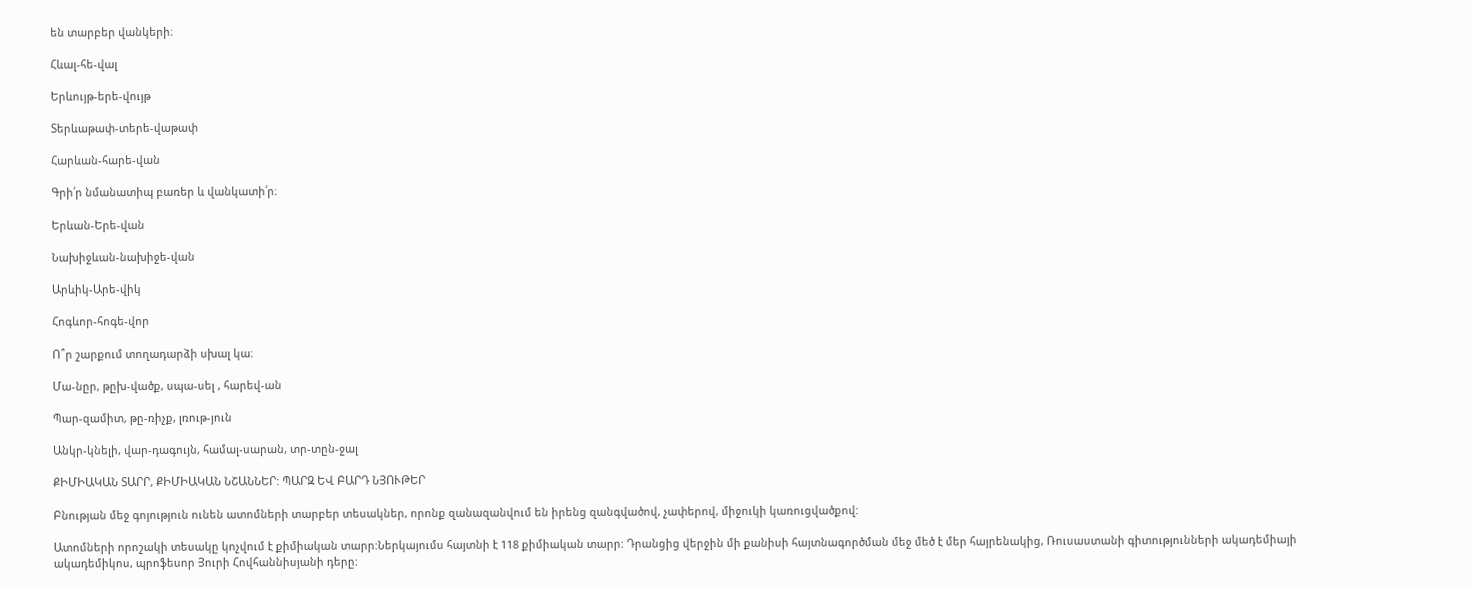են տարբեր վանկերի։

Հևալ-հե-վալ

Երևույթ-երե-վույթ

Տերևաթափ-տերե-վաթափ

Հարևան-հարե-վան

Գրի՛ր նմանատիպ բառեր և վանկատի՛ր։

Երևան-Երե-վան

Նախիջևան-նախիջե-վան

Արևիկ-Արե-վիկ

Հոգևոր-հոգե-վոր

Ո՞ր շարքում տողադարձի սխալ կա։

Մա-նըր, թըխ-վածք, սպա-սել , հարեվ-ան

Պար-զամիտ, թը-ռիչք, լռութ-յուն

Անկր-կնելի, վար-դագույն, համալ-սարան, տր-տըն-ջալ

ՔԻՄԻԱԿԱՆ ՏԱՐՐ, ՔԻՄԻԱԿԱՆ ՆՇԱՆՆԵՐ: ՊԱՐԶ ԵՎ ԲԱՐԴ ՆՅՈՒԹԵՐ

Բնության մեջ գոյություն ունեն ատոմների տարբեր տեսակներ, որոնք զանազանվում են իրենց զանգվածով, չափերով, միջուկի կառուցվածքով:

Ատոմների որոշակի տեսակը կոչվում է քիմիական տարր:Ներկայումս հայտնի է 118 քիմիական տարր: Դրանցից վերջին մի քանիսի հայտնագործման մեջ մեծ է մեր հայրենակից, Ռուսաստանի գիտությունների ակադեմիայի ակադեմիկոս, պրոֆեսոր Յուրի Հովհաննիսյանի դերը: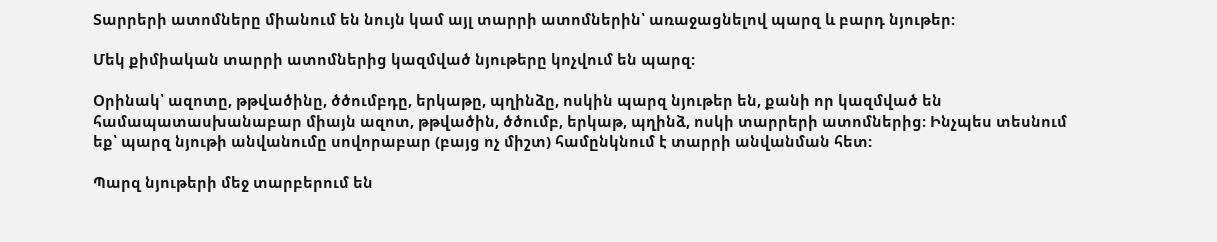Տարրերի ատոմները միանում են նույն կամ այլ տարրի ատոմներին՝ առաջացնելով պարզ և բարդ նյութեր:

Մեկ քիմիական տարրի ատոմներից կազմված նյութերը կոչվում են պարզ:

Օրինակ՝ ազոտը, թթվածինը, ծծումբդը, երկաթը, պղինձը, ոսկին պարզ նյութեր են, քանի որ կազմված են համապատասխանաբար միայն ազոտ, թթվածին, ծծումբ, երկաթ, պղինձ, ոսկի տարրերի ատոմներից: Ինչպես տեսնում եք՝ պարզ նյութի անվանումը սովորաբար (բայց ոչ միշտ) համընկնում է տարրի անվանման հետ:

Պարզ նյութերի մեջ տարբերում են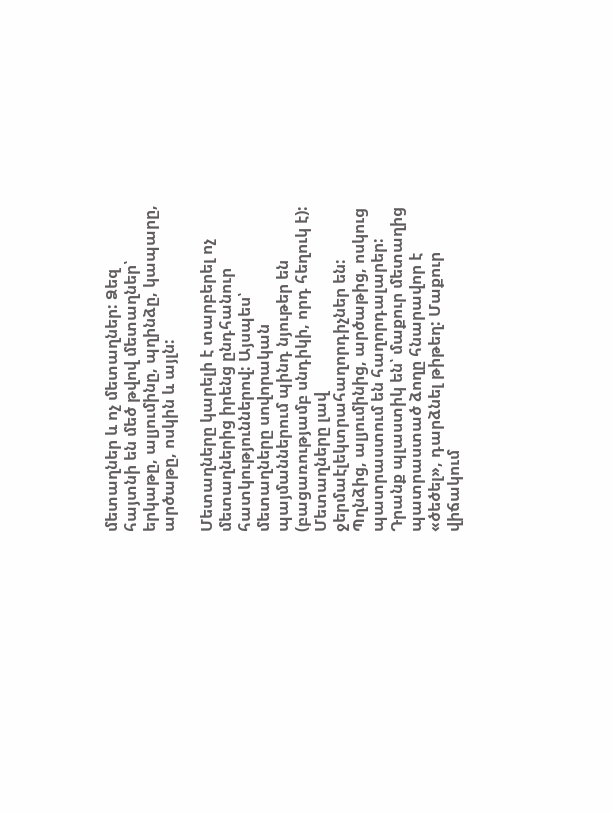մետաղներ և ոչ մետաղներ: Ձեզ հայտնի են մեծ թվով մետաղներ՝ երկաթը, ալյումինը, պղինձը, կապարը, արծաթը, ոսկին և այլն:

Մետաղները կարելի է տարբերել ոչ մետաղներից իրենց ընդհանուր հատկություններով: Այսպես՝ մետաղները սովորական պայմաններում պինդ նյութեր են (բացառությամբ սնդիկի, որդ հեղուկ է): Մետաղները լավ ջերմաէլեկտրահաղորդիչներ են: Պղնձից, ալյումինից, արծաթից, ոսկուց պատրաստում են հաղորդալարեր: Դրանք պլաստիկ են՝ մաքուր մետաղից պատրաստած ձողը հնարավոր է «ծեծել», դարձնել թիթեղ: Մաքուր վիճակում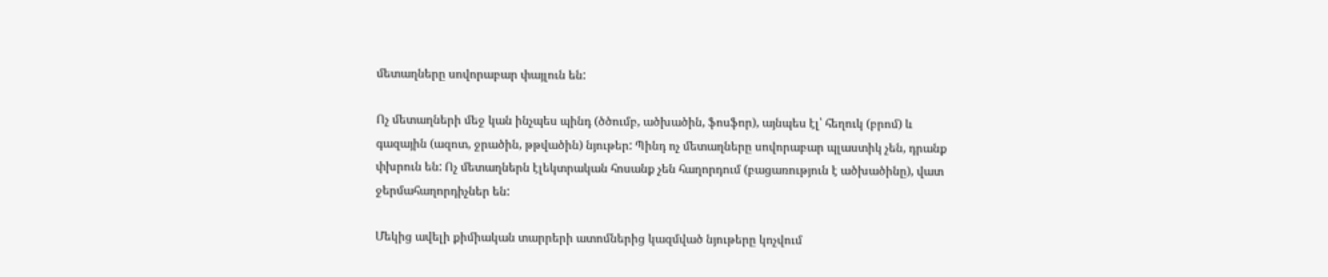մետաղները սովորաբար փայլուն են:

Ոչ մետաղների մեջ կան ինչպես պինդ (ծծումբ, ածխածին, ֆոսֆոր), այնպես էլ՝ հեղուկ (բրոմ) և գազային (ազոտ, ջրածին, թթվածին) նյութեր: Պինդ ոչ մետաղները սովորաբար պլաստիկ չեն, դրանք փխրուն են: Ոչ մետաղներն էլեկտրական հոսանք չեն հաղորդում (բացառություն է ածխածինը), վատ ջերմահաղորդիչներ են:

Մեկից ավելի քիմիական տարրերի ատոմներից կազմված նյութերը կոչվում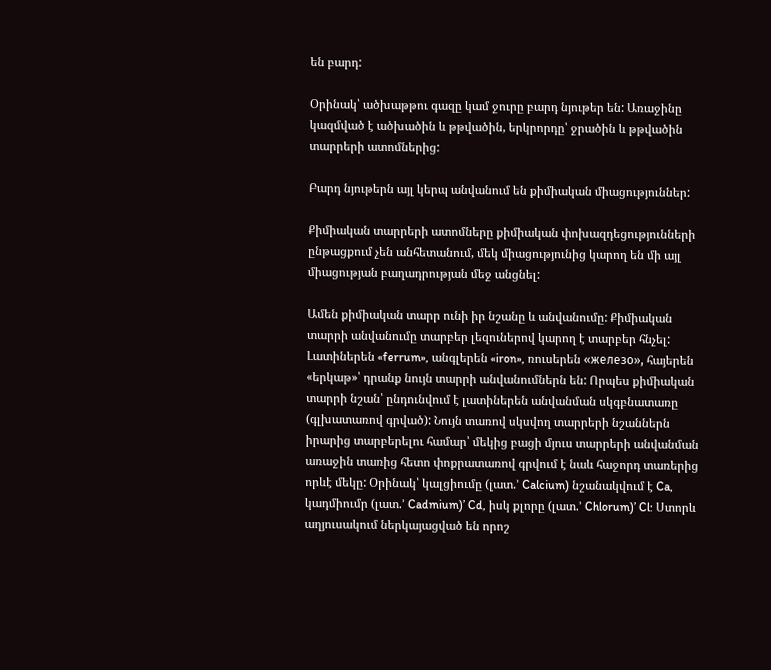են բարդ:

Օրինակ՝ ածխաթթու գազը կամ ջուրը բարդ նյութեր են: Առաջինը կազմված է ածխածին և թթվածին, երկրորդը՝ ջրածին և թթվածին տարրերի ատոմներից:

Բարդ նյութերն այլ կերպ անվանում են քիմիական միացություններ:

Քիմիական տարրերի ատոմները քիմիական փոխազդեցությունների ընթացքում չեն անհետանում, մեկ միացությունից կարող են մի այլ միացության բաղադրության մեջ անցնել:

Ամեն քիմիական տարր ունի իր նշանը և անվանումը: Քիմիական տարրի անվանումը տարբեր լեզուներով կարող է տարբեր հնչել: Լատիներեն «ferrum», անգլերեն «iron», ռուսերեն «железо», հայերեն «երկաթ»՝ դրանք նույն տարրի անվանումներն են: Որպես քիմիական տարրի նշան՝ ընդունվում է լատիներեն անվանման սկգբնատառը (գլխատառով գրված): Նույն տառով սկսվող տարրերի նշաններն իրարից տարբերելու համար՝ մեկից բացի մյուս տարրերի անվանման առաջին տառից հետո փոքրատառով գրվում է նաև հաջորդ տառերից որևէ մեկը: Օրինակ՝ կալցիումը (լատ.’ Calcium) նշանակվում է Ca, կադմիումր (լատ.’ Cadmium)’ Cd, իսկ քլորը (լատ.’ Chlorum)’ Cl: Ստորև աղյուսակում ներկայացված են որոշ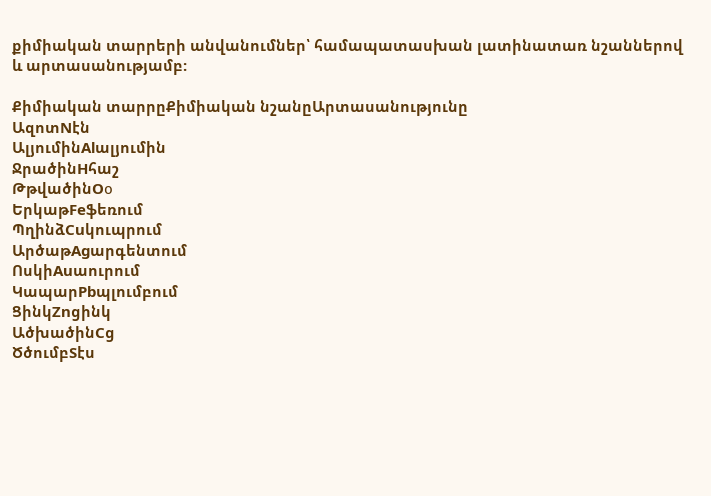քիմիական տարրերի անվանումներ՝ համապատասխան լատինատառ նշաններով և արտասանությամբ:

Քիմիական տարրըՔիմիական նշանըԱրտասանությունը
ԱզոտNէն
ԱլյումինAlալյումին
ՋրածինHհաշ
ԹթվածինOо
ԵրկաթFeֆեռում
ՊղինձCuկուպրում
ԱրծաթAgարգենտում
ՈսկիAuաուրում
ԿապարPbպլումբում
ՑինկZnցինկ
ԱծխածինCց
ԾծումբSէս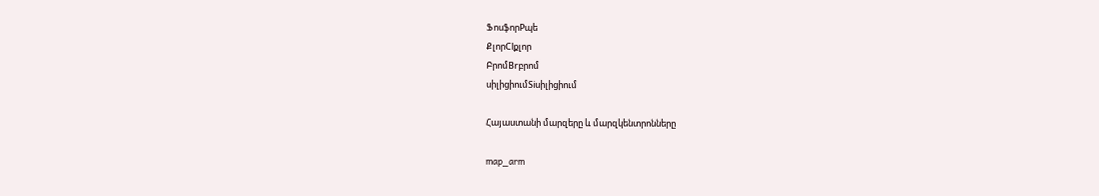ՖոսֆորPպե
ՔլորClքլոր
ԲրոմBrբրոմ
սիլիցիումSiսիլիցիում

Հայաստանի մարզերը և մարզկենտրոնները

map_arm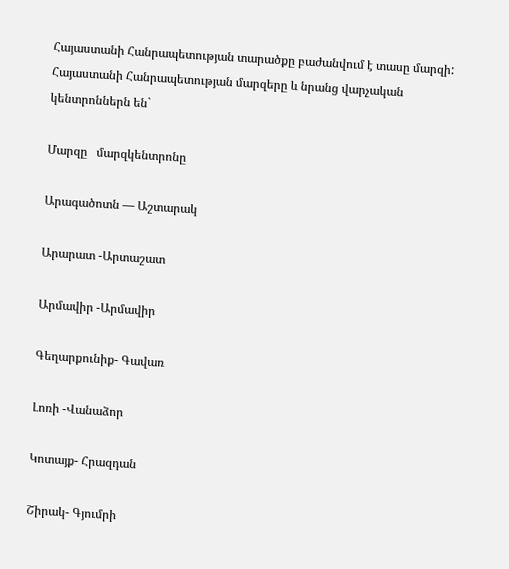Հայաստանի Հանրապետության տարածքը բաժանվում է տասը մարզի:   Հայաստանի Հանրապետության մարզերը և նրանց վարչական կենտրոններն են`

Մարզը   մարզկենտրոնը

Արագածոտն — Աշտարակ

Արարատ -Արտաշատ

Արմավիր -Արմավիր

Գեղարքունիք- Գավառ

Լոռի -Վանաձոր

Կոտայք- Հրազդան

Շիրակ- Գյումրի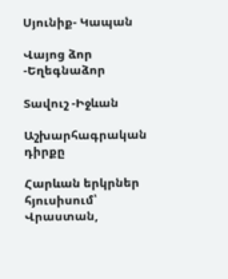Սյունիք- Կապան

Վայոց ձոր -Եղեգնաձոր

Տավուշ -Իջևան

Աշխարհագրական դիրքը

Հարևան երկրներ
հյուսիսում՝ Վրաստան,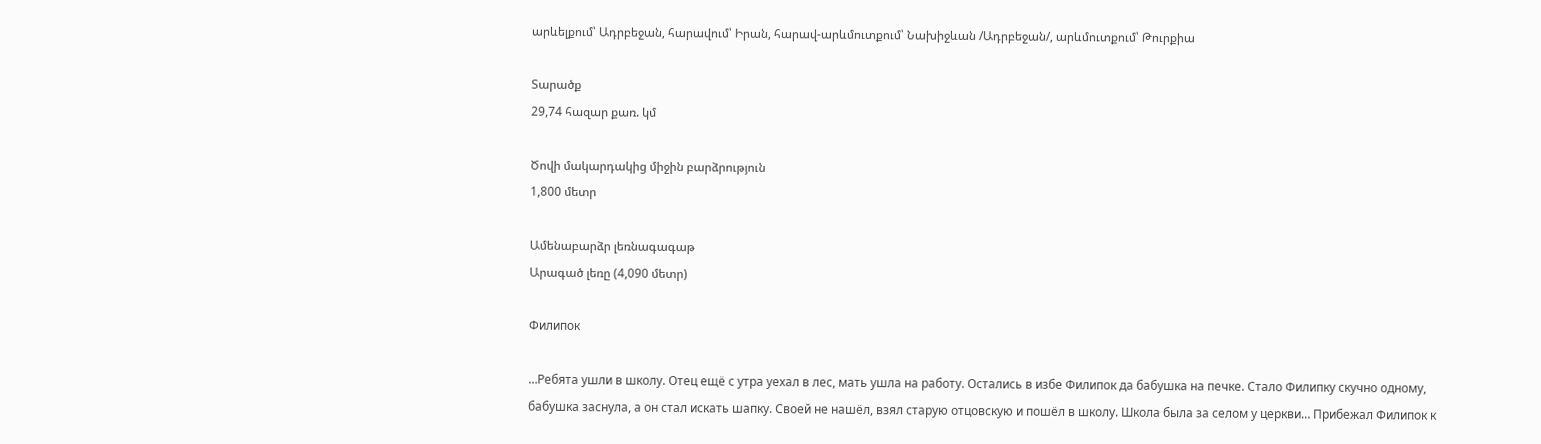արևելքում՝ Ադրբեջան, հարավում՝ Իրան, հարավ-արևմուտքում՝ Նախիջևան /Ադրբեջան/, արևմուտքում՝ Թուրքիա

Տարածք
29,74 հազար քառ. կմ

Ծովի մակարդակից միջին բարձրություն
1,800 մետր

Ամենաբարձր լեռնագագաթ
Արագած լեռը (4,090 մետր)

Филипок

…Ребята ушли в школу. Отец ещё с утра уехал в лес, мать ушла на работу. Остались в избе Филипок да бабушка на печке. Стало Филипку скучно одному, бабушка заснула, а он стал искать шапку. Своей не нашёл, взял старую отцовскую и пошёл в школу. Школа была за селом у церкви… Прибежал Филипок к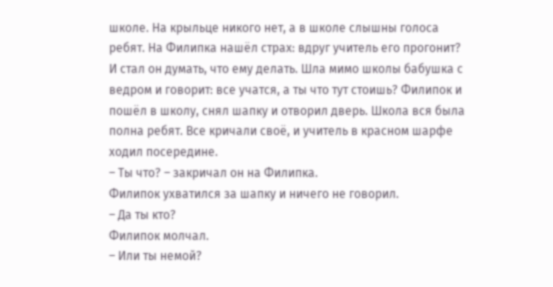школе. На крыльце никого нет, а в школе слышны голоса ребят. На Филипка нашёл страх: вдруг учитель его прогонит? И стал он думать, что ему делать. Шла мимо школы бабушка с ведром и говорит: все учатся, а ты что тут стоишь? Филипок и пошёл в школу, снял шапку и отворил дверь. Школа вся была полна ребят. Все кричали своё, и учитель в красном шарфе ходил посередине.
– Ты что? – закричал он на Филипка.
Филипок ухватился за шапку и ничего не говорил.
– Да ты кто?
Филипок молчал.
– Или ты немой?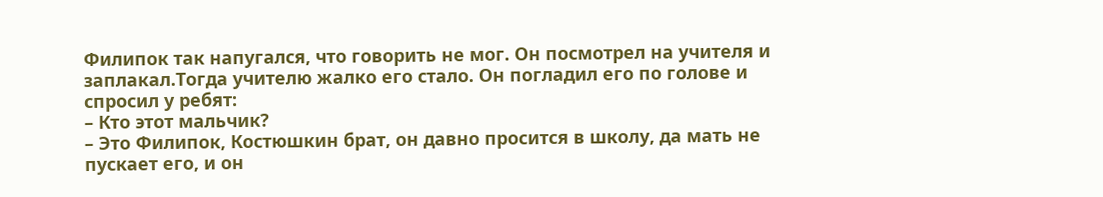Филипок так напугался, что говорить не мог. Он посмотрел на учителя и заплакал.Тогда учителю жалко его стало. Он погладил его по голове и спросил у ребят:
– Кто этот мальчик?
– Это Филипок, Костюшкин брат, он давно просится в школу, да мать не пускает его, и он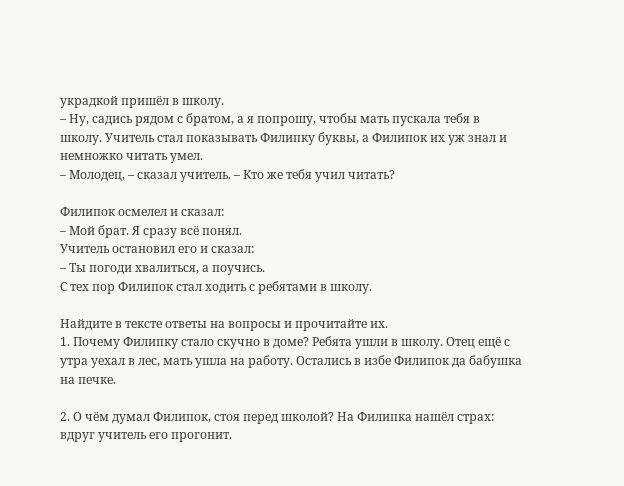украдкой пришёл в школу.
– Ну, садись рядом с братом, а я попрошу, чтобы мать пускала тебя в школу. Учитель стал показывать Филипку буквы, а Филипок их уж знал и немножко читать умел.
– Молодец, – сказал учитель. – Кто же тебя учил читать?

Филипок осмелел и сказал:
– Мой брат. Я сразу всё понял.
Учитель остановил его и сказал:
– Ты погоди хвалиться, а поучись.
С тех пор Филипок стал ходить с ребятами в школу.

Найдите в тексте ответы на вопросы и прочитайте их.
1. Почему Филипку стало скучно в доме? Ребята ушли в школу. Отец ещё с утра уехал в лес, мать ушла на работу. Остались в избе Филипок да бабушка на печке.

2. О чём думал Филипок, стоя перед школой? На Филипка нашёл страх: вдруг учитель его прогонит.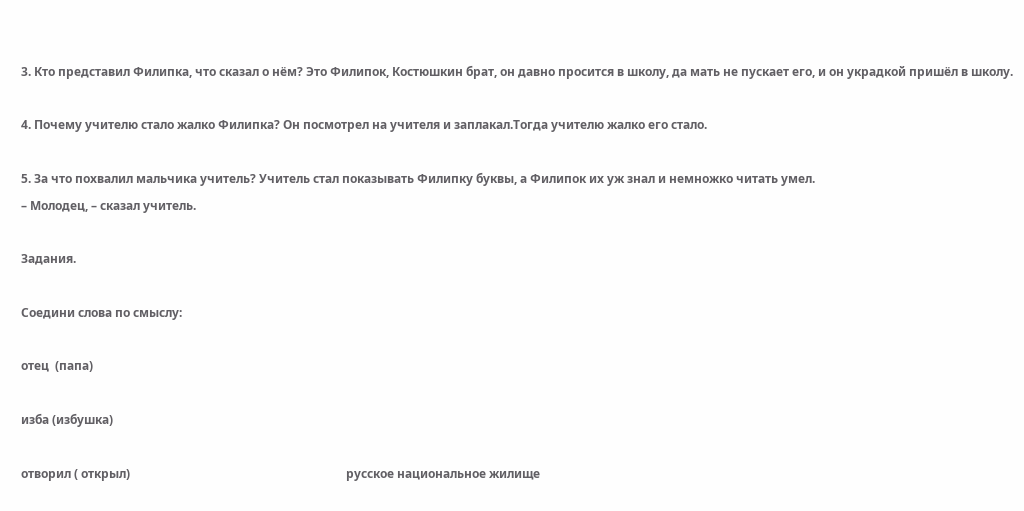3. Кто представил Филипка, что сказал о нём? Это Филипок, Костюшкин брат, он давно просится в школу, да мать не пускает его, и он украдкой пришёл в школу.

4. Почему учителю стало жалко Филипка? Он посмотрел на учителя и заплакал.Тогда учителю жалко его стало.

5. За что похвалил мальчика учитель? Учитель стал показывать Филипку буквы, а Филипок их уж знал и немножко читать умел.
– Молодец, – сказал учитель.

Задания.

Соедини слова по смыслу:

отец  (папа)

изба (избушка)

отворил ( открыл)                                                                        русское национальное жилище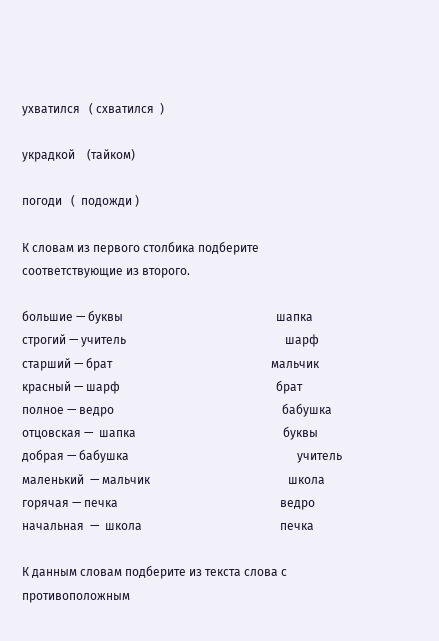ухватился   ( схватился  )

украдкой    (тайком)

погоди   (  подожди )

К словам из первого столбика подберите соответствующие из второго.

большие — буквы                                                   шапка
строгий — учитель                                                     шарф
старший — брат                                                     мальчик
красный — шарф                                                    брат
полное — ведро                                                        бабушка
отцовская —  шапка                                                 буквы
добрая — бабушка                                                        учитель
маленький  — мальчик                                              школа
горячая — печка                                                      ведро
начальная  —  школа                                              печка

К данным словам подберите из текста слова с противоположным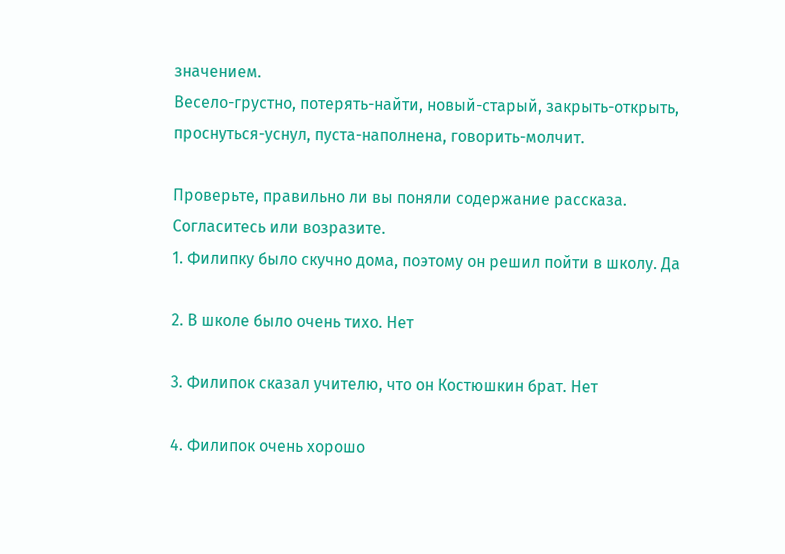значением.
Весело-грустно, потерять-найти, новый-старый, закрыть-открыть, проснуться-уснул, пуста-наполнена, говорить-молчит.

Проверьте, правильно ли вы поняли содержание рассказа. Согласитесь или возразите.
1. Филипку было скучно дома, поэтому он решил пойти в школу. Да

2. В школе было очень тихо. Нет

3. Филипок сказал учителю, что он Костюшкин брат. Нет

4. Филипок очень хорошо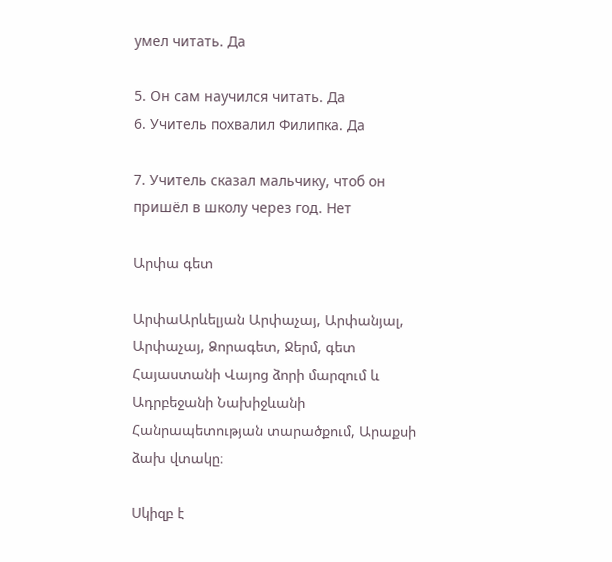умел читать. Да

5. Он сам научился читать. Да
6. Учитель похвалил Филипка. Да

7. Учитель сказал мальчику, чтоб он пришёл в школу через год. Нет

Արփա գետ

ԱրփաԱրևելյան Արփաչայ, Արփանյալ, Արփաչայ, Ձորագետ, Ջերմ, գետ Հայաստանի Վայոց ձորի մարզում և Ադրբեջանի Նախիջևանի Հանրապետության տարածքում, Արաքսի ձախ վտակը։

Սկիզբ է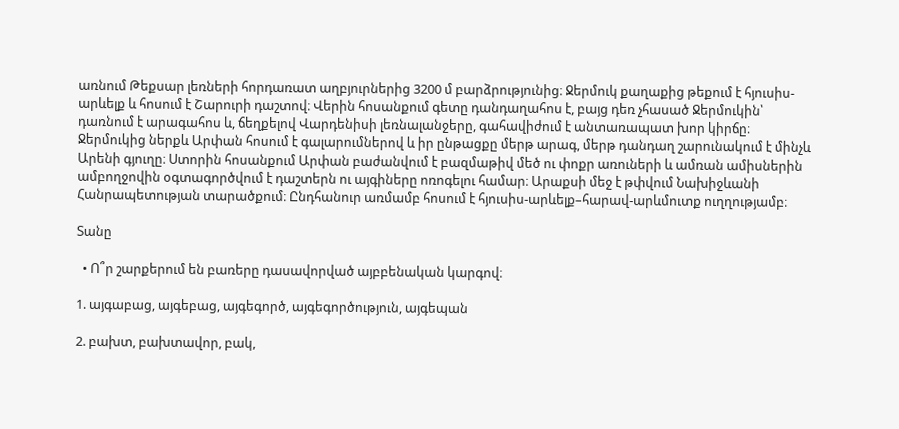առնում Թեքսար լեռների հորդառատ աղբյուրներից 3200 մ բարձրությունից։ Ջերմուկ քաղաքից թեքում է հյուսիս-արևելք և հոսում է Շարուրի դաշտով։ Վերին հոսանքում գետը դանդաղահոս է, բայց դեռ չհասած Ջերմուկին՝ դառնում է արագահոս և, ճեղքելով Վարդենիսի լեռնալանջերը, գահավիժում է անտառապատ խոր կիրճը։ Ջերմուկից ներքև Արփան հոսում է գալարումներով և իր ընթացքը մերթ արագ, մերթ դանդաղ շարունակում է մինչև Արենի գյուղը։ Ստորին հոսանքում Արփան բաժանվում է բազմաթիվ մեծ ու փոքր առուների և ամռան ամիսներին ամբողջովին օգտագործվում է դաշտերն ու այգիները ոռոգելու համար։ Արաքսի մեջ է թփվում Նախիջևանի Հանրապետության տարածքում։ Ընդհանուր առմամբ հոսում է հյուսիս-արևելք–հարավ-արևմուտք ուղղությամբ։

Տանը

  • Ո՞ր շարքերում են բառերը դասավորված այբբենական կարգով։

1. այգաբաց, այգեբաց, այգեգործ, այգեգործություն, այգեպան

2. բախտ, բախտավոր, բակ,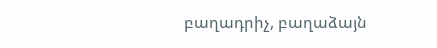բաղադրիչ, բաղաձայն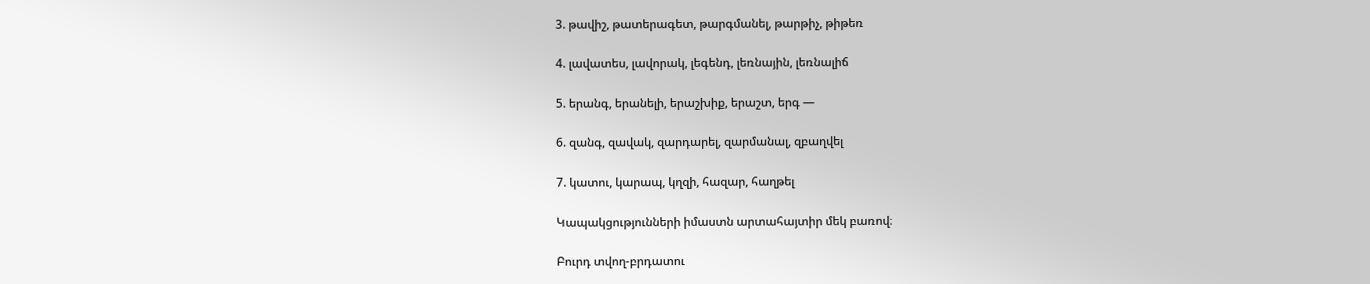3. թավիշ, թատերագետ, թարգմանել, թարթիչ, թիթեռ

4. լավատես, լավորակ, լեգենդ, լեռնային, լեռնալիճ

5. երանգ, երանելի, երաշխիք, երաշտ, երգ —

6. զանգ, զավակ, զարդարել, զարմանալ, զբաղվել

7. կատու, կարապ, կղզի, հազար, հաղթել

Կապակցությունների իմաստն արտահայտիր մեկ բառով։

Բուրդ տվող-բրդատու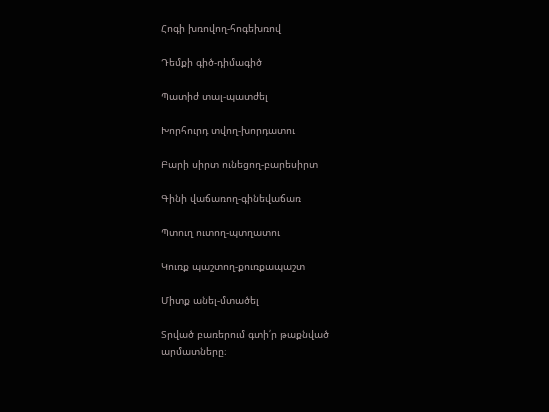Հոգի խռովող-հոգեխռով

Դեմքի գիծ-դիմագիծ

Պատիժ տալ-պատժել

Խորհուրդ տվող-խորդատու

Բարի սիրտ ունեցող-բարեսիրտ

Գինի վաճառող-գինեվաճառ

Պտուղ ուտող-պտղատու

Կուռք պաշտող-քուռքապաշտ

Միտք անել-մտածել

Տրված բառերում գտի՛ր թաքնված արմատները։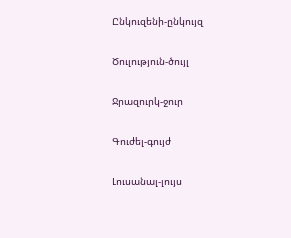Ընկուզենի-ընկույզ

Ծուլություն-ծույլ

Ջրազուրկ-ջուր

Գուժել-գույժ

Լուսանալ-լույս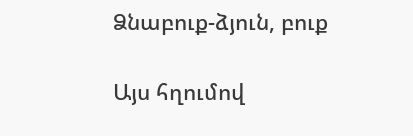Ձնաբուք-ձյուն, բուք

Այս հղումով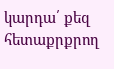կարդա՛ քեզ հետաքրքրող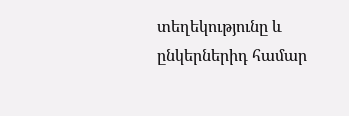տեղեկությունը և ընկերներիդ համար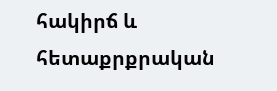հակիրճ և հետաքրքրական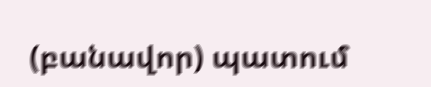(բանավոր) պատում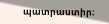պատրաստիր։